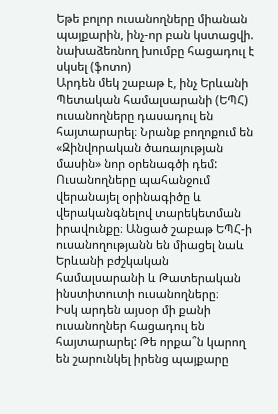Եթե բոլոր ուսանողները միանան պայքարին, ինչ-որ բան կստացվի. նախաձեռնող խումբը հացադուլ է սկսել (ֆոտո)
Արդեն մեկ շաբաթ է, ինչ Երևանի Պետական համալսարանի (ԵՊՀ) ուսանողները դասադուլ են հայտարարել։ Նրանք բողոքում են «Զինվորական ծառայության մասին» նոր օրենագծի դեմ: Ուսանողները պահանջում վերանայել օրինագիծը և վերականգնելով տարեկետման իրավունքը։ Անցած շաբաթ ԵՊՀ-ի ուսանողությանն են միացել նաև Երևանի բժշկական համալսարանի և Թատերական ինստիտուտի ուսանողները։
Իսկ արդեն այսօր մի քանի ուսանողներ հացադուլ են հայտարարել: Թե որքա՞ն կարող են շարունկել իրենց պայքարը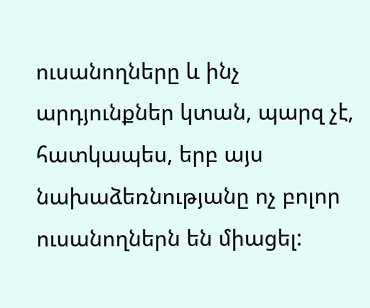ուսանողները և ինչ արդյունքներ կտան, պարզ չէ, հատկապես, երբ այս նախաձեռնությանը ոչ բոլոր ուսանողներն են միացել: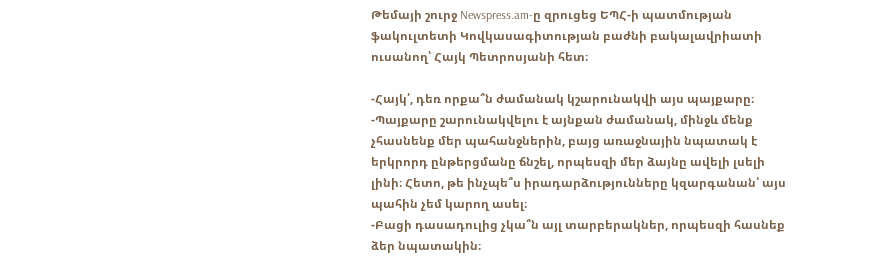Թեմայի շուրջ Newspress.am-ը զրուցեց ԵՊՀ-ի պատմության ֆակուլտետի Կովկասագիտության բաժնի բակալավրիատի ուսանող՝ Հայկ Պետրոսյանի հետ։

-Հայկ՛, դեռ որքա՞ն ժամանակ կշարունակվի այս պայքարը։
-Պայքարը շարունակվելու է այնքան ժամանակ, մինջև մենք չհասնենք մեր պահանջներին, բայց առաջնային նպատակ է երկրորդ ընթերցմանը ճնշել, որպեսզի մեր ձայնը ավելի լսելի լինի։ Հետո, թե ինչպե՞ս իրադարձությունները կզարգանան՝ այս պահին չեմ կարող ասել։
-Բացի դասադուլից չկա՞ն այլ տարբերակներ, որպեսզի հասնեք ձեր նպատակին։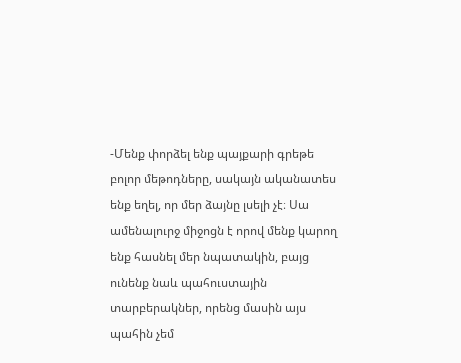-Մենք փորձել ենք պայքարի գրեթե բոլոր մեթոդները, սակայն ականատես ենք եղել, որ մեր ձայնը լսելի չէ։ Սա ամենալուրջ միջոցն է որով մենք կարող ենք հասնել մեր նպատակին, բայց ունենք նաև պահուստային տարբերակներ, որենց մասին այս պահին չեմ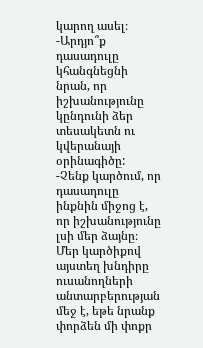կարող ասել։
-Արդյո՞ք դասադուլը կհանգնեցնի նրան, որ իշխանությունը կընդունի ձեր տեսակետն ու կվերանայի օրինագիծը:
-Չենք կարծում, որ դասադուլը ինքնին միջոց է, որ իշխանությունը լսի մեր ձայնը։ Մեր կարծիքով այստեղ խնդիրը ուսանողների անտարբերության մեջ է, եթե նրանք փորձեն մի փոքր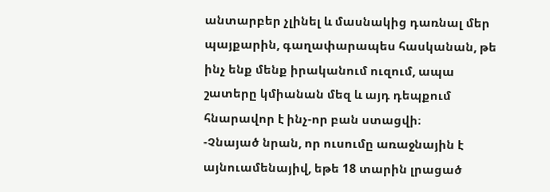անտարբեր չլինել և մասնակից դառնալ մեր պայքարին, գաղափարապես հասկանան, թե ինչ ենք մենք իրականում ուզում, ապա շատերը կմիանան մեզ և այդ դեպքում հնարավոր է ինչ-որ բան ստացվի։
-Չնայած նրան, որ ուսումը առաջնային է այնուամենայիվ, եթե 18 տարին լրացած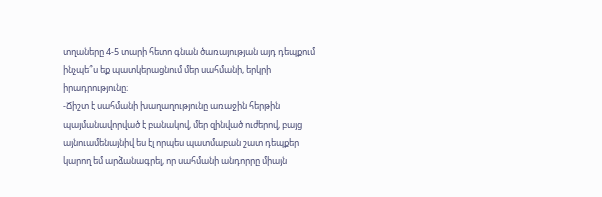տղաները 4-5 տարի հետո գնան ծառայության այդ դեպքում ինչպե՞ս եք պատկերացնում մեր սահմանի, երկրի իրադրությունը։
-Ճիշտ է սահմանի խաղաղությունը առաջին հերթին պայմանավորված է բանակով, մեր զինված ուժերով, բայց այնուամենայնիվ ես էլ որպես պատմաբան շատ դեպքեր կարող եմ արձանագրել, որ սահմանի անդորրը միայն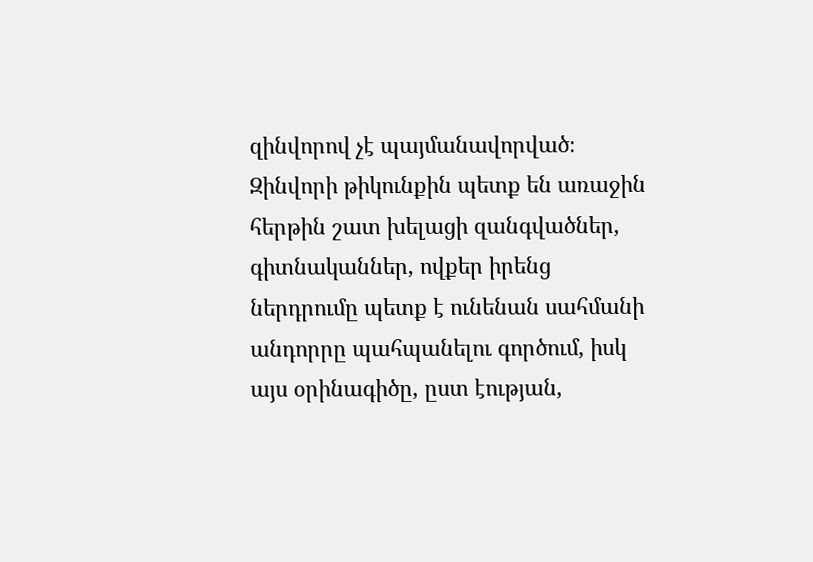զինվորով չէ պայմանավորված։ Զինվորի թիկունքին պետք են առաջին հերթին շատ խելացի զանգվածներ, գիտնականներ, ովքեր իրենց ներդրումը պետք է ունենան սահմանի անդորրը պահպանելու գործում, իսկ այս օրինագիծը, ըստ էության,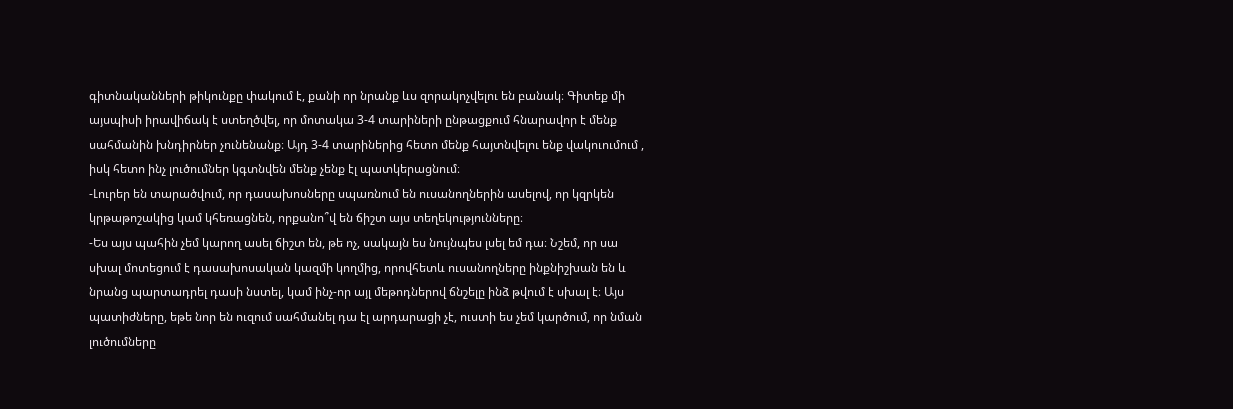գիտնականների թիկունքը փակում է, քանի որ նրանք ևս զորակոչվելու են բանակ։ Գիտեք մի այսպիսի իրավիճակ է ստեղծվել, որ մոտակա 3-4 տարիների ընթացքում հնարավոր է մենք սահմանին խնդիրներ չունենանք։ Այդ 3-4 տարիներից հետո մենք հայտնվելու ենք վակուումում , իսկ հետո ինչ լուծումներ կգտնվեն մենք չենք էլ պատկերացնում։
-Լուրեր են տարածվում, որ դասախոսները սպառնում են ուսանողներին ասելով, որ կզրկեն կրթաթոշակից կամ կհեռացնեն, որքանո՞վ են ճիշտ այս տեղեկությունները։
-Ես այս պահին չեմ կարող ասել ճիշտ են, թե ոչ, սակայն ես նույնպես լսել եմ դա։ Նշեմ, որ սա սխալ մոտեցում է դասախոսական կազմի կողմից, որովհետև ուսանողները ինքնիշխան են և նրանց պարտադրել դասի նստել, կամ ինչ-որ այլ մեթոդներով ճնշելը ինձ թվում է սխալ է։ Այս պատիժները, եթե նոր են ուզում սահմանել դա էլ արդարացի չէ, ուստի ես չեմ կարծում, որ նման լուծումները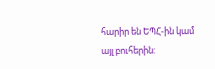հարիր են ԵՊՀ-ին կամ այլ բուհերին: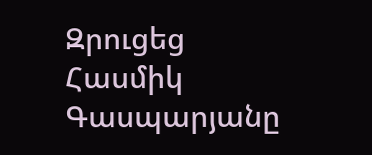Զրուցեց Հասմիկ Գասպարյանը